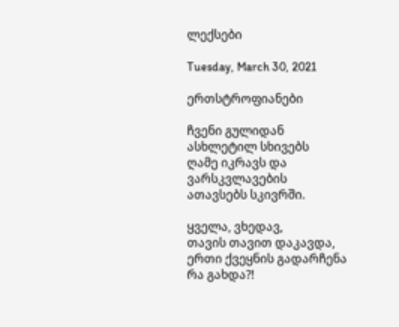ლექსები

Tuesday, March 30, 2021

ერთსტროფიანები

ჩვენი გულიდან
ასხლეტილ სხივებს
ღამე იკრავს და
ვარსკვლავების
ათავსებს სკივრში.

ყველა, ვხედავ,
თავის თავით დაკავდა,
ერთი ქვეყნის გადარჩენა
რა გახდა?!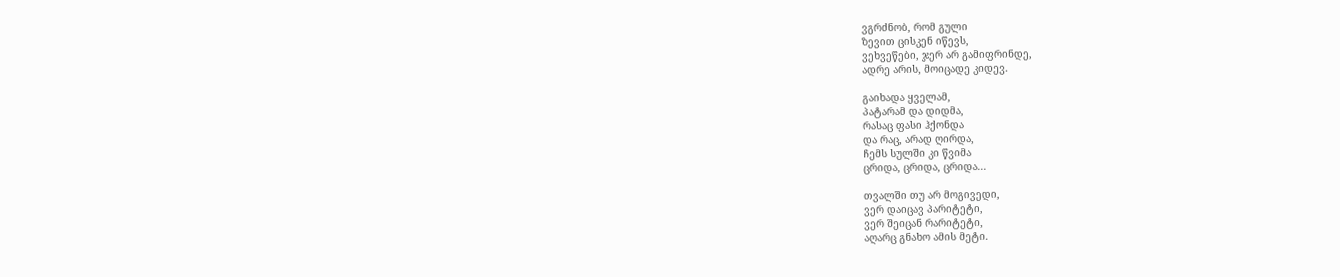ვგრძნობ, რომ გული
ზევით ცისკენ იწევს,
ვეხვეწები, ჯერ არ გამიფრინდე,
ადრე არის, მოიცადე კიდევ.

გაიხადა ყველამ,
პატარამ და დიდმა,
რასაც ფასი ჰქონდა
და რაც, არად ღირდა,
ჩემს სულში კი წვიმა
ცრიდა, ცრიდა, ცრიდა...

თვალში თუ არ მოგივედი,
ვერ დაიცავ პარიტეტი,
ვერ შეიცან რარიტეტი,
აღარც გნახო ამის მეტი.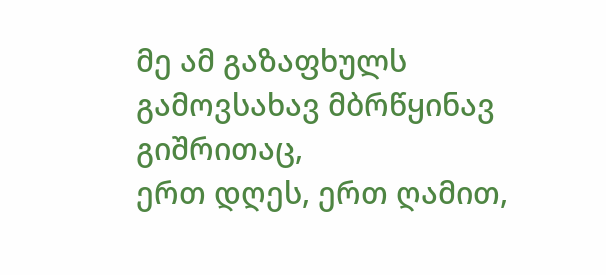მე ამ გაზაფხულს გამოვსახავ მბრწყინავ გიშრითაც,
ერთ დღეს, ერთ ღამით,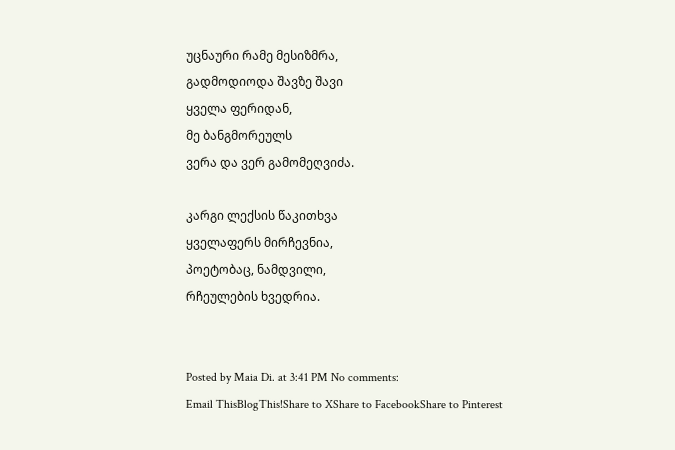უცნაური რამე მესიზმრა,
გადმოდიოდა შავზე შავი
ყველა ფერიდან,
მე ბანგმორეულს
ვერა და ვერ გამომეღვიძა.

კარგი ლექსის წაკითხვა
ყველაფერს მირჩევნია,
პოეტობაც, ნამდვილი,
რჩეულების ხვედრია.


Posted by Maia Di. at 3:41 PM No comments:
Email ThisBlogThis!Share to XShare to FacebookShare to Pinterest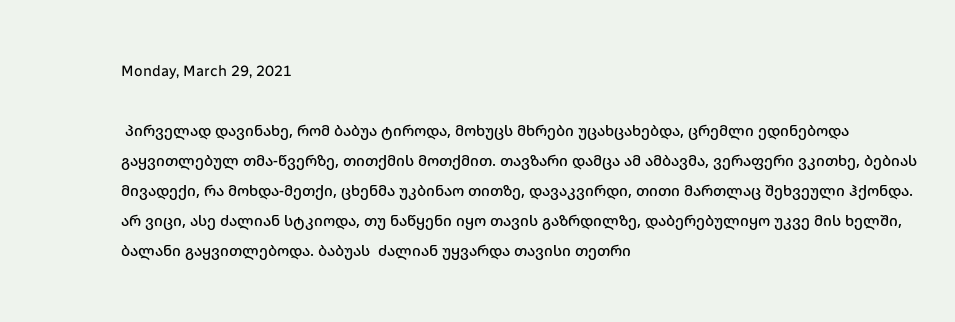Monday, March 29, 2021

 პირველად დავინახე, რომ ბაბუა ტიროდა, მოხუცს მხრები უცახცახებდა, ცრემლი ედინებოდა გაყვითლებულ თმა-წვერზე, თითქმის მოთქმით. თავზარი დამცა ამ ამბავმა, ვერაფერი ვკითხე, ბებიას მივადექი, რა მოხდა-მეთქი, ცხენმა უკბინაო თითზე, დავაკვირდი, თითი მართლაც შეხვეული ჰქონდა. არ ვიცი, ასე ძალიან სტკიოდა, თუ ნაწყენი იყო თავის გაზრდილზე, დაბერებულიყო უკვე მის ხელში, ბალანი გაყვითლებოდა. ბაბუას  ძალიან უყვარდა თავისი თეთრი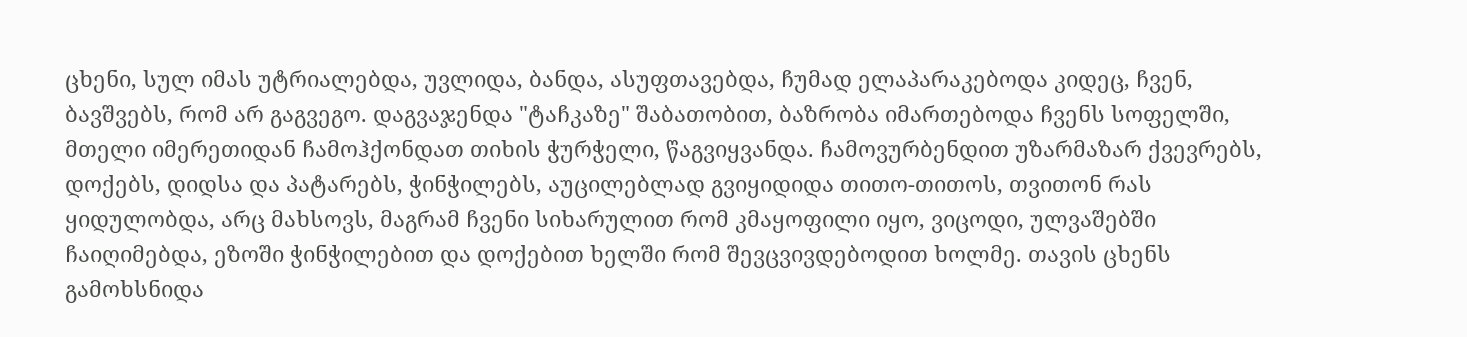ცხენი, სულ იმას უტრიალებდა, უვლიდა, ბანდა, ასუფთავებდა, ჩუმად ელაპარაკებოდა კიდეც, ჩვენ, ბავშვებს, რომ არ გაგვეგო. დაგვაჯენდა "ტაჩკაზე" შაბათობით, ბაზრობა იმართებოდა ჩვენს სოფელში, მთელი იმერეთიდან ჩამოჰქონდათ თიხის ჭურჭელი, წაგვიყვანდა. ჩამოვურბენდით უზარმაზარ ქვევრებს, დოქებს, დიდსა და პატარებს, ჭინჭილებს, აუცილებლად გვიყიდიდა თითო-თითოს, თვითონ რას ყიდულობდა, არც მახსოვს, მაგრამ ჩვენი სიხარულით რომ კმაყოფილი იყო, ვიცოდი, ულვაშებში ჩაიღიმებდა, ეზოში ჭინჭილებით და დოქებით ხელში რომ შევცვივდებოდით ხოლმე. თავის ცხენს გამოხსნიდა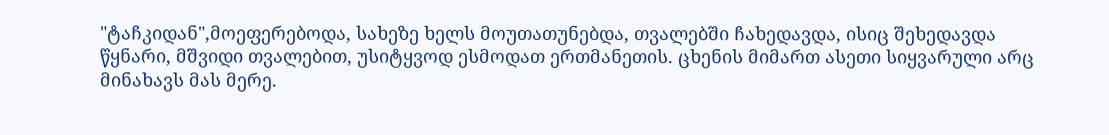"ტაჩკიდან",მოეფერებოდა, სახეზე ხელს მოუთათუნებდა, თვალებში ჩახედავდა, ისიც შეხედავდა წყნარი, მშვიდი თვალებით, უსიტყვოდ ესმოდათ ერთმანეთის. ცხენის მიმართ ასეთი სიყვარული არც მინახავს მას მერე.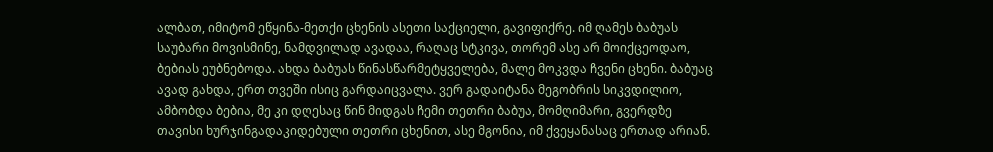ალბათ, იმიტომ ეწყინა-მეთქი ცხენის ასეთი საქციელი, გავიფიქრე. იმ ღამეს ბაბუას საუბარი მოვისმინე, ნამდვილად ავადაა, რაღაც სტკივა, თორემ ასე არ მოიქცეოდაო, ბებიას ეუბნებოდა. ახდა ბაბუას წინასწარმეტყველება, მალე მოკვდა ჩვენი ცხენი. ბაბუაც ავად გახდა, ერთ თვეში ისიც გარდაიცვალა. ვერ გადაიტანა მეგობრის სიკვდილიო, ამბობდა ბებია, მე კი დღესაც წინ მიდგას ჩემი თეთრი ბაბუა, მომღიმარი, გვერდზე თავისი ხურჯინგადაკიდებული თეთრი ცხენით, ასე მგონია, იმ ქვეყანასაც ერთად არიან.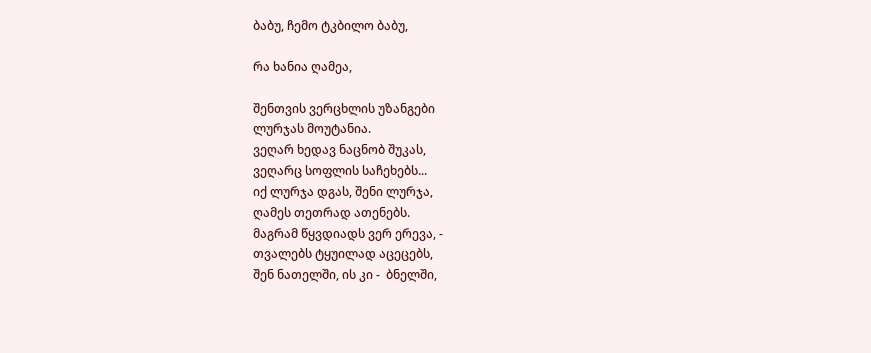ბაბუ, ჩემო ტკბილო ბაბუ,

რა ხანია ღამეა,

შენთვის ვერცხლის უზანგები
ლურჯას მოუტანია.
ვეღარ ხედავ ნაცნობ შუკას,
ვეღარც სოფლის საჩეხებს...
იქ ლურჯა დგას, შენი ლურჯა,
ღამეს თეთრად ათენებს.
მაგრამ წყვდიადს ვერ ერევა, -
თვალებს ტყუილად აცეცებს,
შენ ნათელში, ის კი -  ბნელში,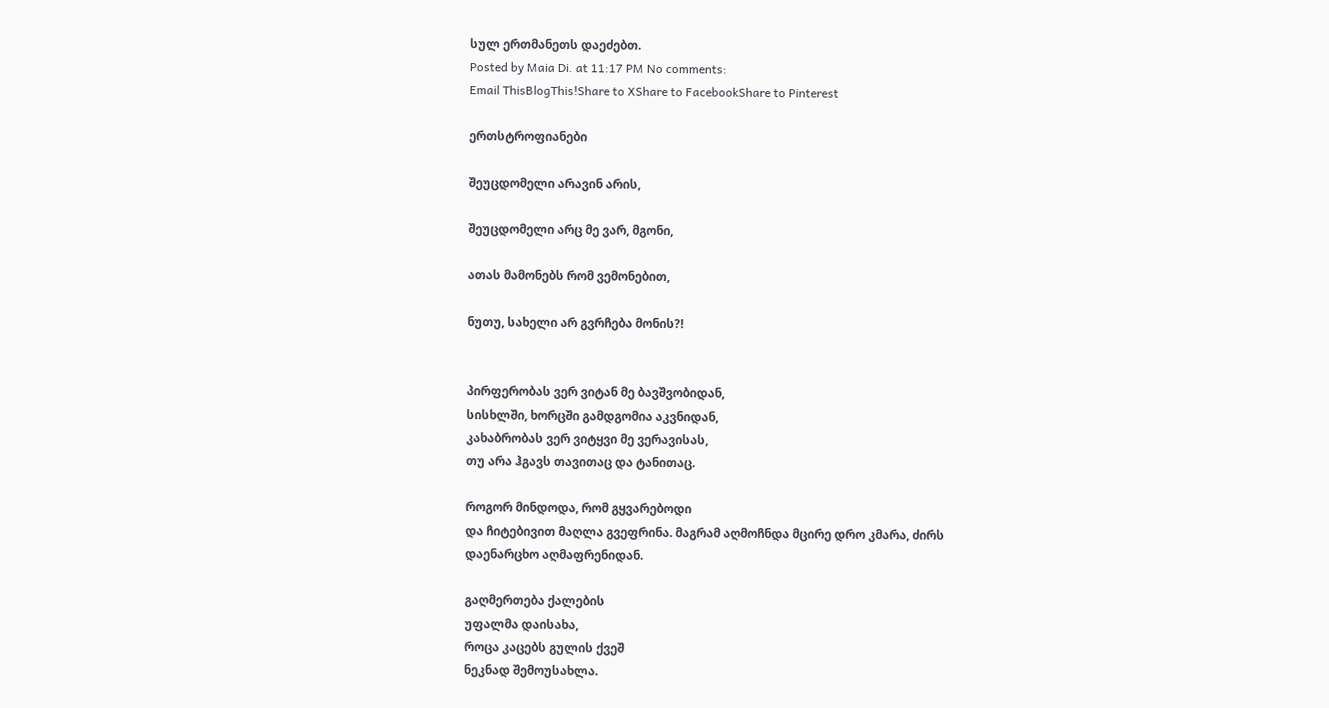სულ ერთმანეთს დაეძებთ.
Posted by Maia Di. at 11:17 PM No comments:
Email ThisBlogThis!Share to XShare to FacebookShare to Pinterest

ერთსტროფიანები

შეუცდომელი არავინ არის,

შეუცდომელი არც მე ვარ, მგონი,

ათას მამონებს რომ ვემონებით,

ნუთუ, სახელი არ გვრჩება მონის?!


პირფერობას ვერ ვიტან მე ბავშვობიდან,
სისხლში, ხორცში გამდგომია აკვნიდან,
კახაბრობას ვერ ვიტყვი მე ვერავისას,
თუ არა ჰგავს თავითაც და ტანითაც.

როგორ მინდოდა, რომ გყვარებოდი
და ჩიტებივით მაღლა გვეფრინა. მაგრამ აღმოჩნდა მცირე დრო კმარა, ძირს დაენარცხო აღმაფრენიდან.

გაღმერთება ქალების
უფალმა დაისახა,
როცა კაცებს გულის ქვეშ
ნეკნად შემოუსახლა.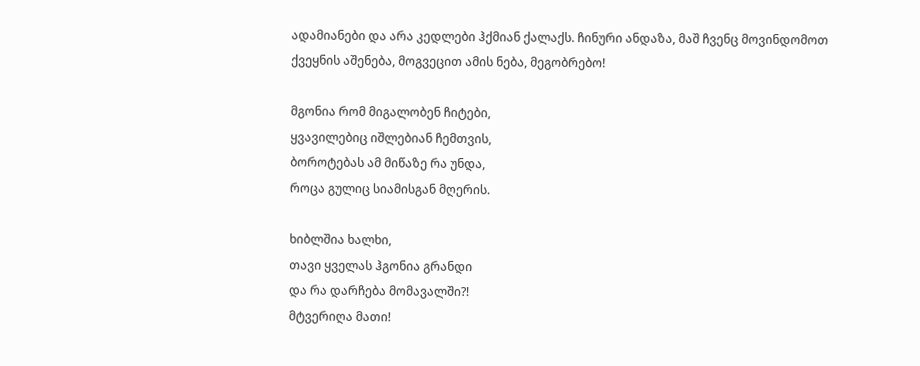ადამიანები და არა კედლები ჰქმიან ქალაქს. ჩინური ანდაზა, მაშ ჩვენც მოვინდომოთ ქვეყნის აშენება, მოგვეცით ამის ნება, მეგობრებო!

მგონია რომ მიგალობენ ჩიტები,
ყვავილებიც იშლებიან ჩემთვის,
ბოროტებას ამ მიწაზე რა უნდა,
როცა გულიც სიამისგან მღერის.

ხიბლშია ხალხი,
თავი ყველას ჰგონია გრანდი
და რა დარჩება მომავალში?!
მტვერიღა მათი!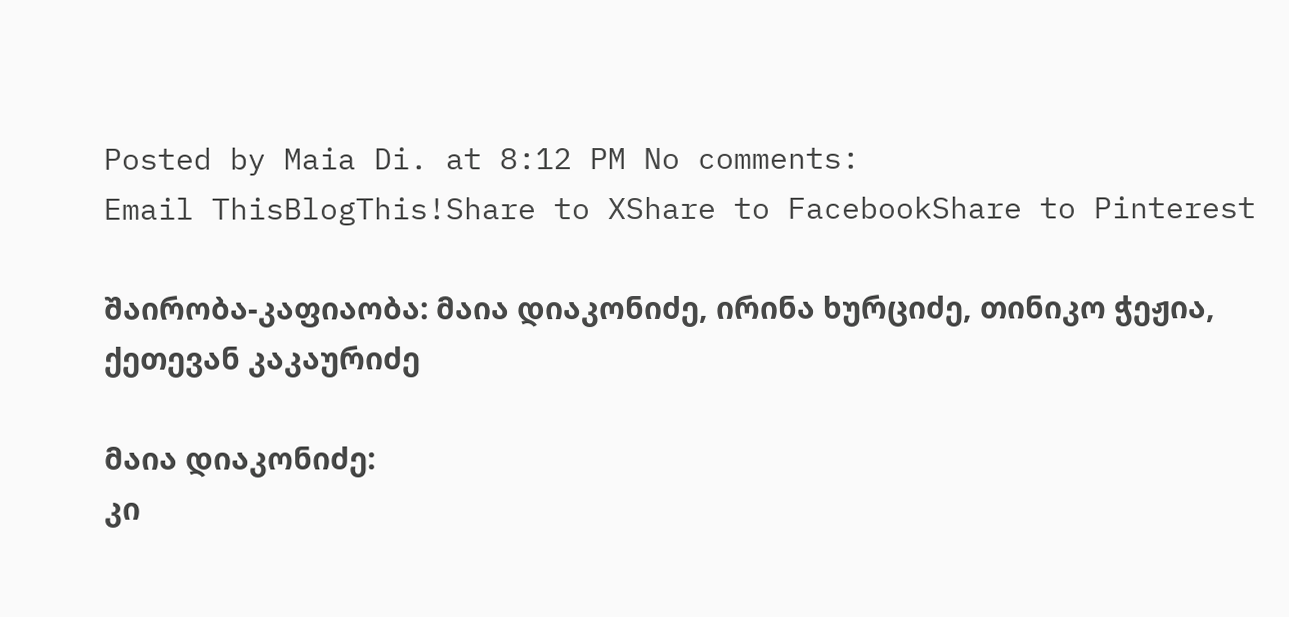Posted by Maia Di. at 8:12 PM No comments:
Email ThisBlogThis!Share to XShare to FacebookShare to Pinterest

შაირობა-კაფიაობა: მაია დიაკონიძე, ირინა ხურციძე, თინიკო ჭეჟია, ქეთევან კაკაურიძე

მაია დიაკონიძე:
კი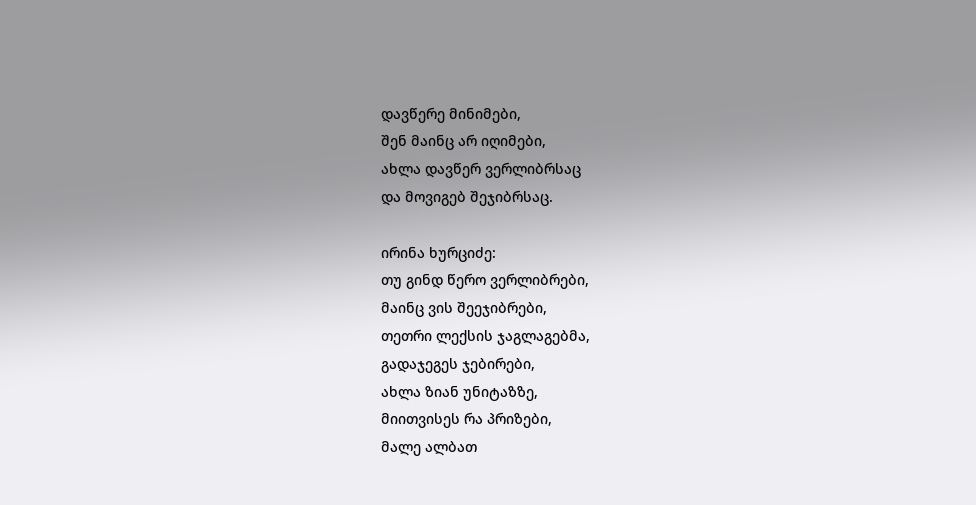დავწერე მინიმები,
შენ მაინც არ იღიმები,
ახლა დავწერ ვერლიბრსაც
და მოვიგებ შეჯიბრსაც.

ირინა ხურციძე:
თუ გინდ წერო ვერლიბრები,
მაინც ვის შეეჯიბრები,
თეთრი ლექსის ჯაგლაგებმა,
გადაჯეგეს ჯებირები,
ახლა ზიან უნიტაზზე,
მიითვისეს რა პრიზები,
მალე ალბათ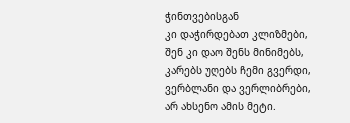ჭინთვებისგან
კი დაჭირდებათ კლიზმები,
შენ კი დაო შენს მინიმებს,
კარებს უღებს ჩემი გვერდი,
ვერბლანი და ვერლიბრები,
არ ახსენო ამის მეტი.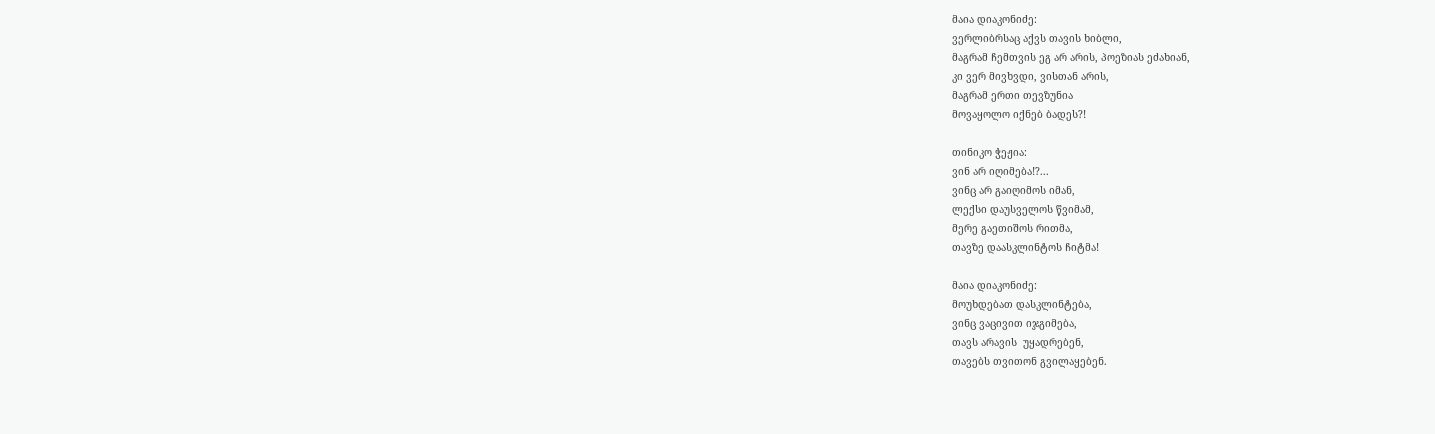მაია დიაკონიძე:
ვერლიბრსაც აქვს თავის ხიბლი,
მაგრამ ჩემთვის ეგ არ არის, პოეზიას ეძახიან,
კი ვერ მივხვდი, ვისთან არის,
მაგრამ ერთი თევზუნია
მოვაყოლო იქნებ ბადეს?!

თინიკო ჭეჟია:
ვინ არ იღიმება!?...
ვინც არ გაიღიმოს იმან,
ლექსი დაუსველოს წვიმამ,
მერე გაეთიშოს რითმა,
თავზე დაასკლინტოს ჩიტმა!

მაია დიაკონიძე:
მოუხდებათ დასკლინტება,
ვინც ვაცივით იჯგიმება,
თავს არავის  უყადრებენ,
თავებს თვითონ გვილაყებენ.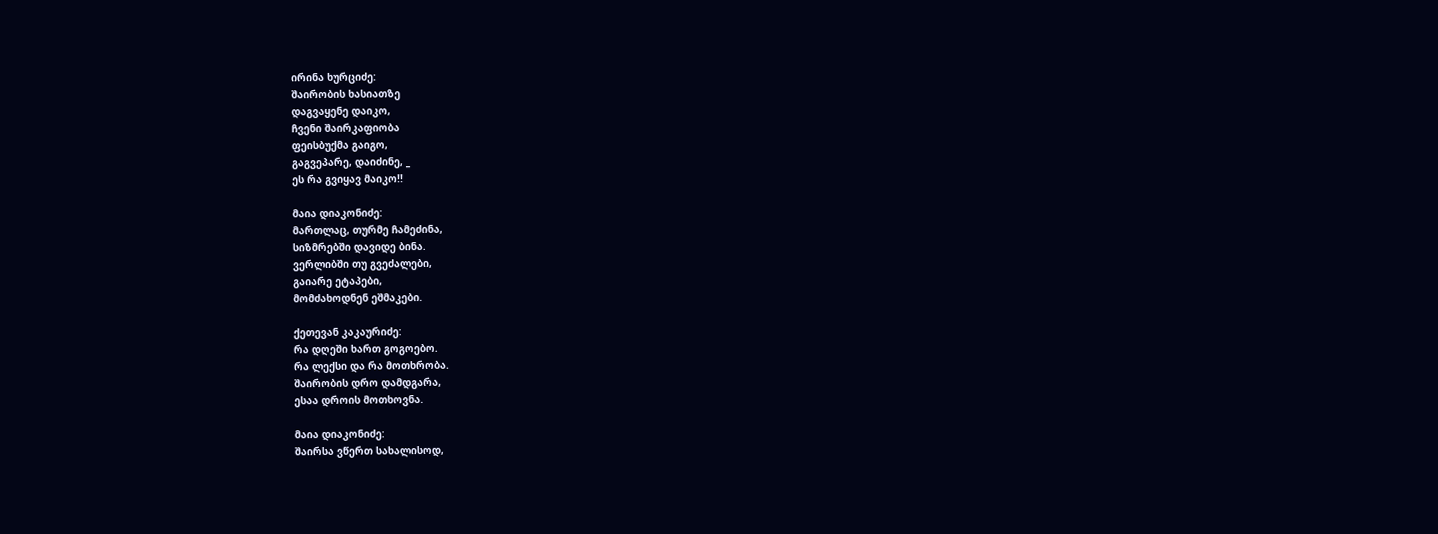ირინა ხურციძე:
შაირობის ხასიათზე
დაგვაყენე დაიკო,
ჩვენი შაირკაფიობა
ფეისბუქმა გაიგო,
გაგვეპარე, დაიძინე, _
ეს რა გვიყავ მაიკო!!

მაია დიაკონიძე:
მართლაც, თურმე ჩამეძინა,
სიზმრებში დავიდე ბინა.
ვერლიბში თუ გვეძალები,
გაიარე ეტაპები,
მომძახოდნენ ეშმაკები.

ქეთევან კაკაურიძე:
რა დღეში ხართ გოგოებო.
რა ლექსი და რა მოთხრობა.
შაირობის დრო დამდგარა,
ესაა დროის მოთხოვნა.

მაია დიაკონიძე:
შაირსა ვწერთ სახალისოდ,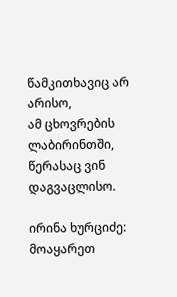წამკითხავიც არ არისო,
ამ ცხოვრების ლაბირინთში,
წერასაც ვინ დაგვაცლისო.

ირინა ხურციძე:
მოაყარეთ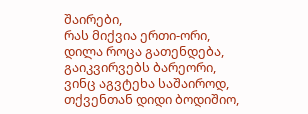შაირები,
რას მიქვია ერთი-ორი,
დილა როცა გათენდება,
გაიკვირვებს ბარეორი,
ვინც აგვტეხა საშაიროდ,
თქვენთან დიდი ბოდიშიო,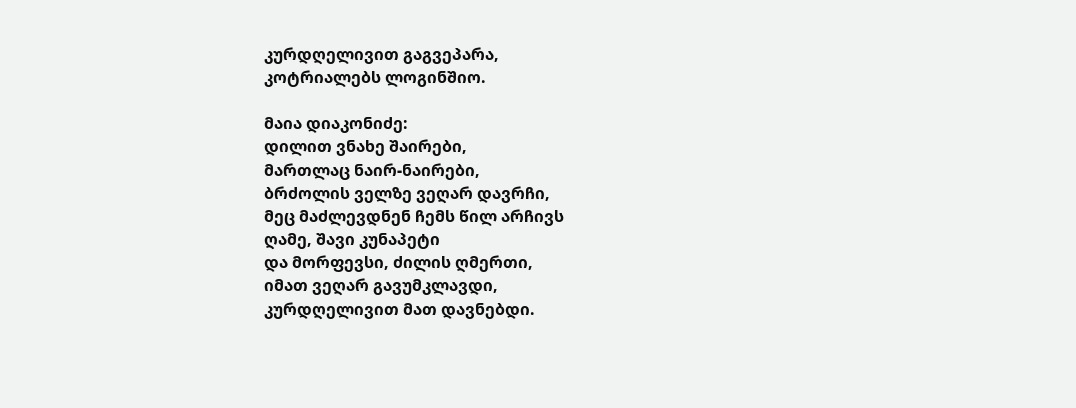კურდღელივით გაგვეპარა,
კოტრიალებს ლოგინშიო.

მაია დიაკონიძე:
დილით ვნახე შაირები,
მართლაც ნაირ-ნაირები,
ბრძოლის ველზე ვეღარ დავრჩი,
მეც მაძლევდნენ ჩემს წილ არჩივს
ღამე, შავი კუნაპეტი
და მორფევსი, ძილის ღმერთი,
იმათ ვეღარ გავუმკლავდი,
კურდღელივით მათ დავნებდი.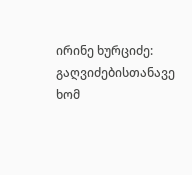ირინე ხურციძე: გაღვიძებისთანავე ხომ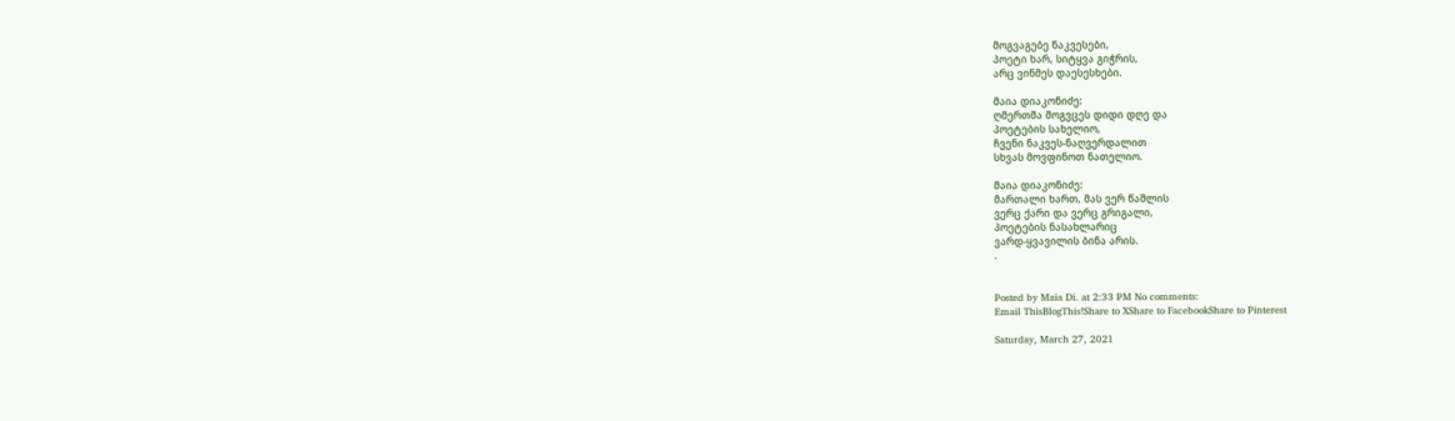მოგვაგებე ნაკვესები,
პოეტი ხარ, სიტყვა გიჭრის,
არც ვინმეს დაესესხები.

მაია დიაკონიძე:
ღმერთმა მოგვცეს დიდი დღე და
პოეტების სახელიო,
ჩვენი ნაკვეს-ნაღვერდალით
სხვას მოვფინოთ ნათელიო.

მაია დიაკონიძე:
მართალი ხართ, მას ვერ წაშლის
ვერც ქარი და ვერც გრიგალი,
პოეტების ნასახლარიც
ვარდ-ყვავილის ბინა არის.
.


Posted by Maia Di. at 2:33 PM No comments:
Email ThisBlogThis!Share to XShare to FacebookShare to Pinterest

Saturday, March 27, 2021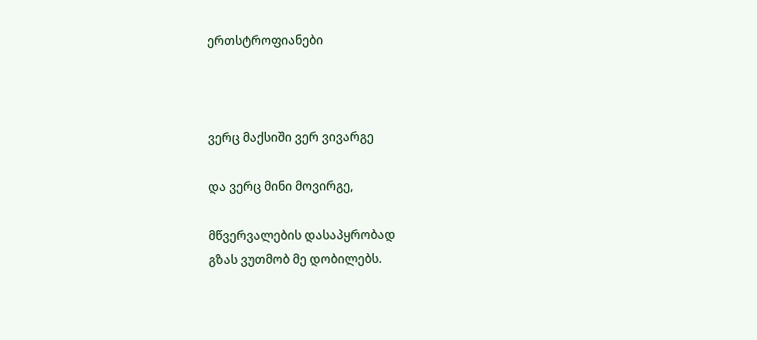ერთსტროფიანები



ვერც მაქსიში ვერ ვივარგე

და ვერც მინი მოვირგე,

მწვერვალების დასაპყრობად
გზას ვუთმობ მე დობილებს.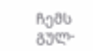ჩემს გულ-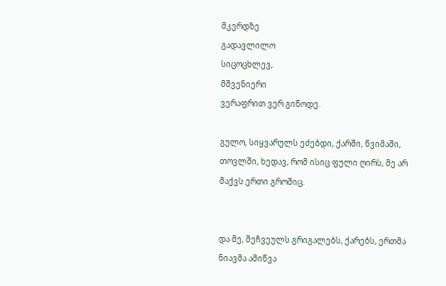მკერდზე
გადავლილო
სიცოცხლევ,
მშვენიერი
ვერაფრით ვერ გიწოდე.

გულო, სიყვარულს ეძებდი, ქარში, წვიმაში, თოვლში, ხედავ, რომ ისიც ფული ღირს, მე არ მაქვს ერთი გროშიც.


და მე, შეჩვეულს გრიგალებს, ქარებს, ერთმა ნიავმა ამიწვა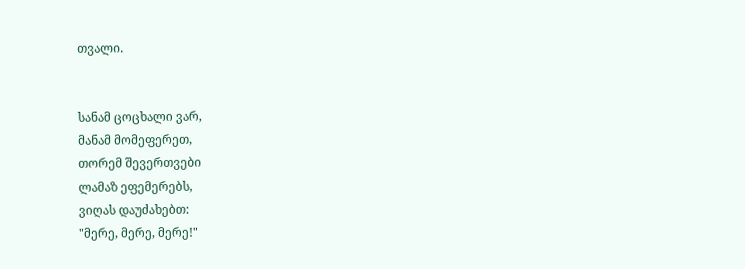თვალი.


სანამ ცოცხალი ვარ,
მანამ მომეფერეთ,
თორემ შევერთვები
ლამაზ ეფემერებს,
ვიღას დაუძახებთ:
"მერე, მერე, მერე!"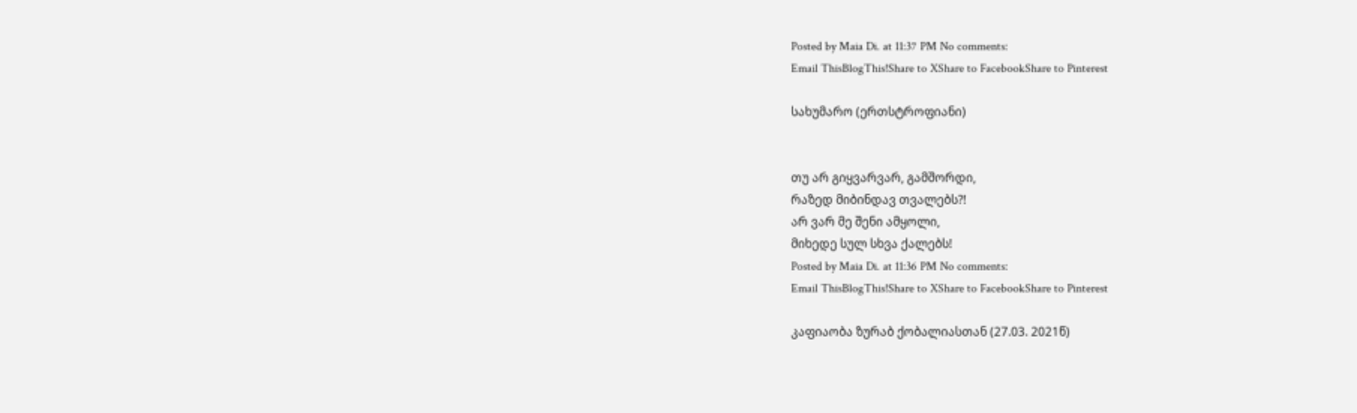Posted by Maia Di. at 11:37 PM No comments:
Email ThisBlogThis!Share to XShare to FacebookShare to Pinterest

სახუმარო (ერთსტროფიანი)


თუ არ გიყვარვარ, გამშორდი,
რაზედ მიბინდავ თვალებს?!
არ ვარ მე შენი ამყოლი,
მიხედე სულ სხვა ქალებს!
Posted by Maia Di. at 11:36 PM No comments:
Email ThisBlogThis!Share to XShare to FacebookShare to Pinterest

კაფიაობა ზურაბ ქობალიასთან (27.03. 2021წ)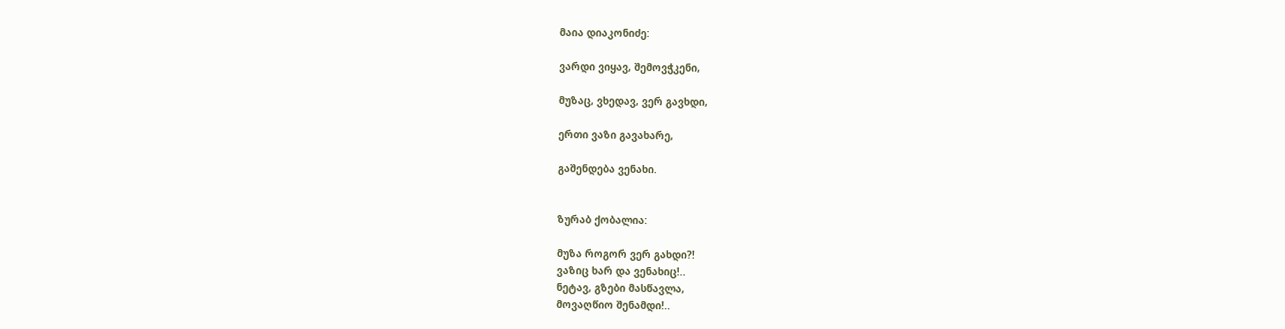მაია დიაკონიძე:

ვარდი ვიყავ, შემოვჭკენი,

მუზაც, ვხედავ, ვერ გავხდი,

ერთი ვაზი გავახარე,

გაშენდება ვენახი.


ზურაბ ქობალია:

მუზა როგორ ვერ გახდი?!
ვაზიც ხარ და ვენახიც!..
ნეტავ, გზები მასწავლა,
მოვაღწიო შენამდი!..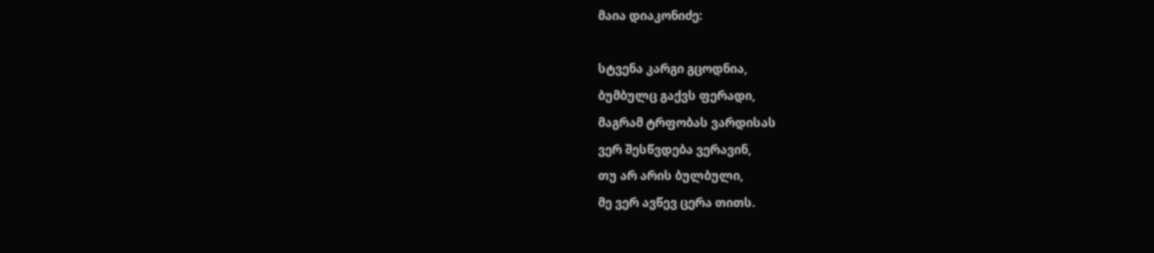მაია დიაკონიძე:

სტვენა კარგი გცოდნია,
ბუმბულც გაქვს ფერადი,
მაგრამ ტრფობას ვარდისას
ვერ შესწვდება ვერავინ,
თუ არ არის ბულბული,
მე ვერ ავწევ ცერა თითს.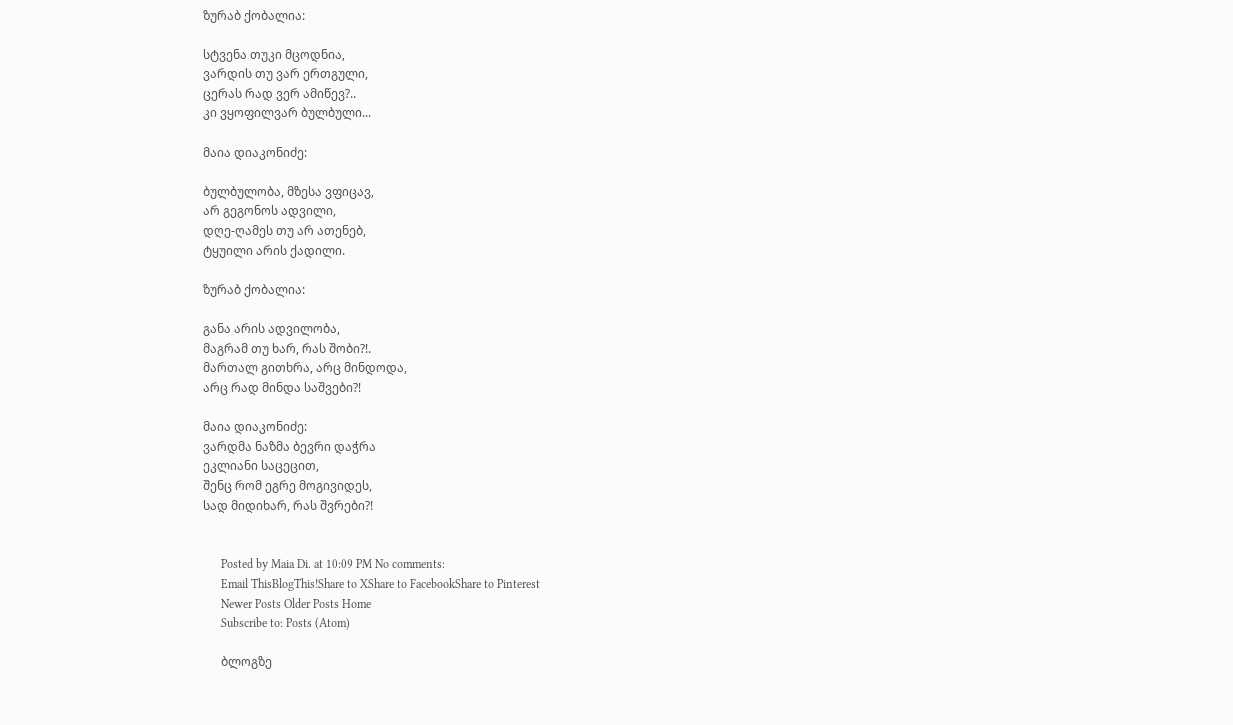ზურაბ ქობალია:

სტვენა თუკი მცოდნია,
ვარდის თუ ვარ ერთგული,
ცერას რად ვერ ამიწევ?..
კი ვყოფილვარ ბულბული...

მაია დიაკონიძე:

ბულბულობა, მზესა ვფიცავ,
არ გეგონოს ადვილი,
დღე-ღამეს თუ არ ათენებ,
ტყუილი არის ქადილი.

ზურაბ ქობალია:

განა არის ადვილობა,
მაგრამ თუ ხარ, რას შობი?!.
მართალ გითხრა, არც მინდოდა,
არც რად მინდა საშვები?!

მაია დიაკონიძე:
ვარდმა ნაზმა ბევრი დაჭრა
ეკლიანი საცეცით,
შენც რომ ეგრე მოგივიდეს,
სად მიდიხარ, რას შვრები?!


      Posted by Maia Di. at 10:09 PM No comments:
      Email ThisBlogThis!Share to XShare to FacebookShare to Pinterest
      Newer Posts Older Posts Home
      Subscribe to: Posts (Atom)

      ბლოგზე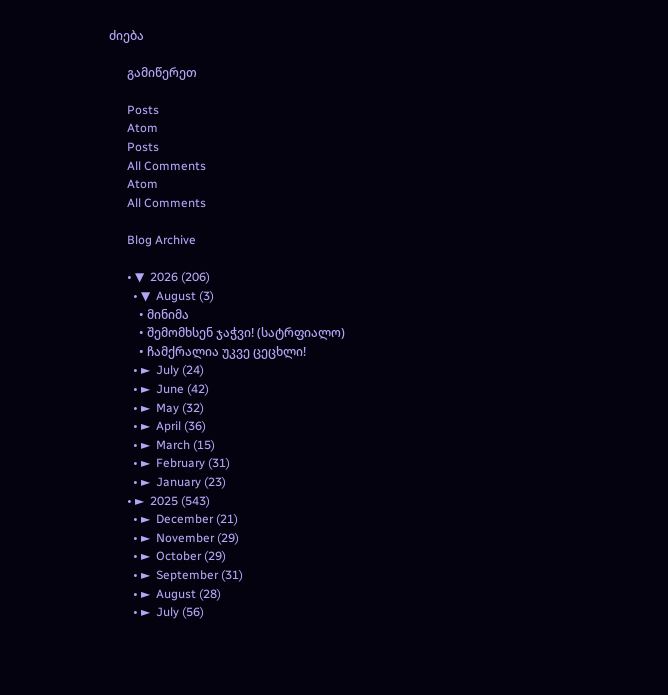ძიება

      გამიწერეთ

      Posts
      Atom
      Posts
      All Comments
      Atom
      All Comments

      Blog Archive

      • ▼  2026 (206)
        • ▼  August (3)
          • მინიმა
          • შემომხსენ ჯაჭვი! (სატრფიალო)
          • ჩამქრალია უკვე ცეცხლი!
        • ►  July (24)
        • ►  June (42)
        • ►  May (32)
        • ►  April (36)
        • ►  March (15)
        • ►  February (31)
        • ►  January (23)
      • ►  2025 (543)
        • ►  December (21)
        • ►  November (29)
        • ►  October (29)
        • ►  September (31)
        • ►  August (28)
        • ►  July (56)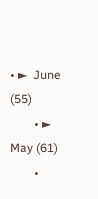• ►  June (55)
        • ►  May (61)
        •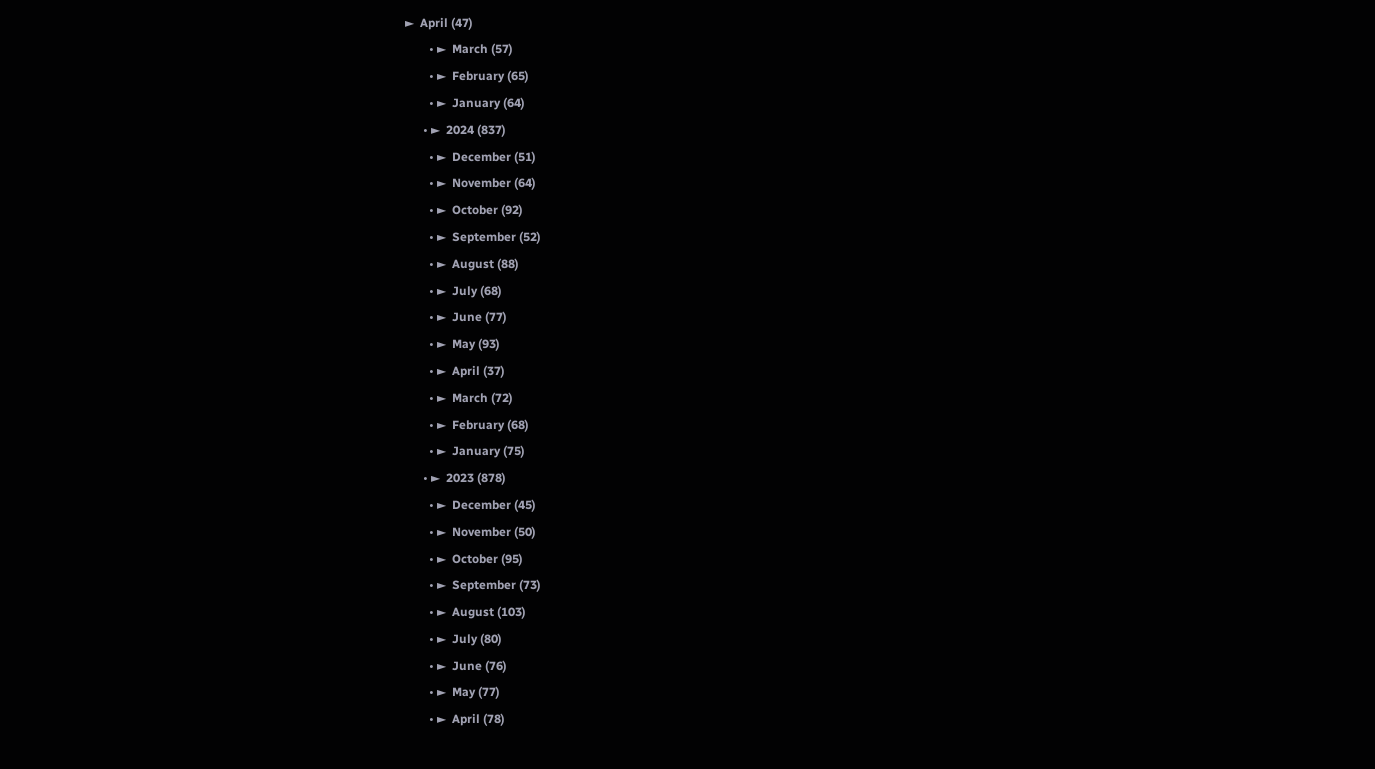►  April (47)
        • ►  March (57)
        • ►  February (65)
        • ►  January (64)
      • ►  2024 (837)
        • ►  December (51)
        • ►  November (64)
        • ►  October (92)
        • ►  September (52)
        • ►  August (88)
        • ►  July (68)
        • ►  June (77)
        • ►  May (93)
        • ►  April (37)
        • ►  March (72)
        • ►  February (68)
        • ►  January (75)
      • ►  2023 (878)
        • ►  December (45)
        • ►  November (50)
        • ►  October (95)
        • ►  September (73)
        • ►  August (103)
        • ►  July (80)
        • ►  June (76)
        • ►  May (77)
        • ►  April (78)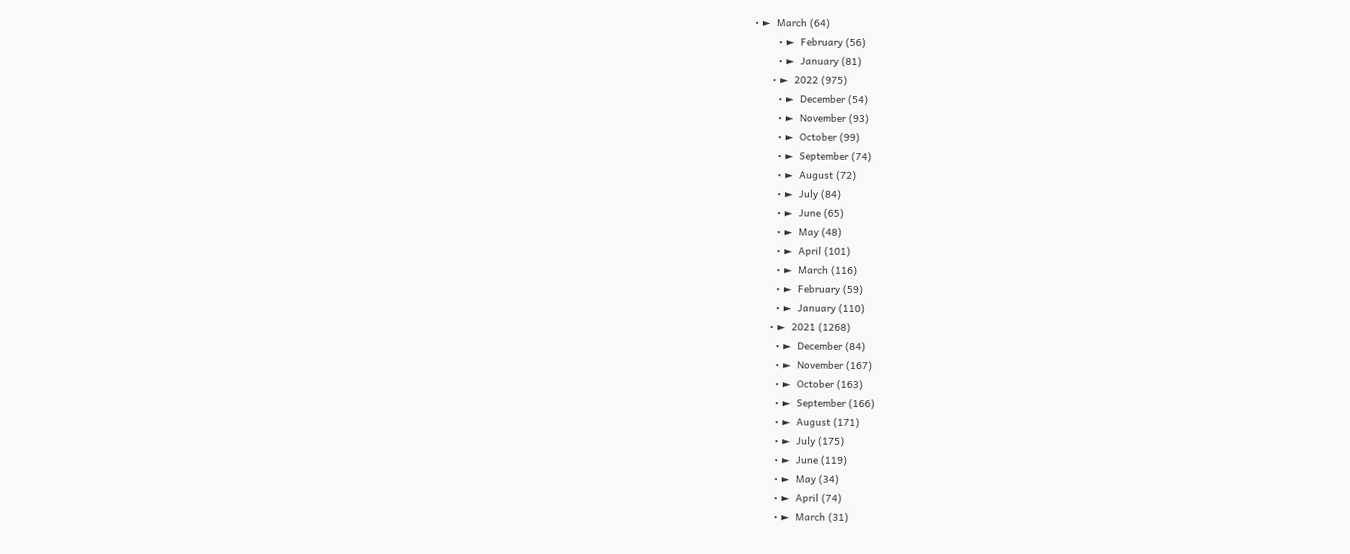• ►  March (64)
        • ►  February (56)
        • ►  January (81)
      • ►  2022 (975)
        • ►  December (54)
        • ►  November (93)
        • ►  October (99)
        • ►  September (74)
        • ►  August (72)
        • ►  July (84)
        • ►  June (65)
        • ►  May (48)
        • ►  April (101)
        • ►  March (116)
        • ►  February (59)
        • ►  January (110)
      • ►  2021 (1268)
        • ►  December (84)
        • ►  November (167)
        • ►  October (163)
        • ►  September (166)
        • ►  August (171)
        • ►  July (175)
        • ►  June (119)
        • ►  May (34)
        • ►  April (74)
        • ►  March (31)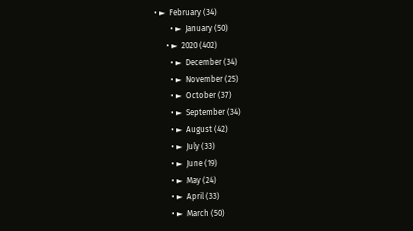• ►  February (34)
        • ►  January (50)
      • ►  2020 (402)
        • ►  December (34)
        • ►  November (25)
        • ►  October (37)
        • ►  September (34)
        • ►  August (42)
        • ►  July (33)
        • ►  June (19)
        • ►  May (24)
        • ►  April (33)
        • ►  March (50)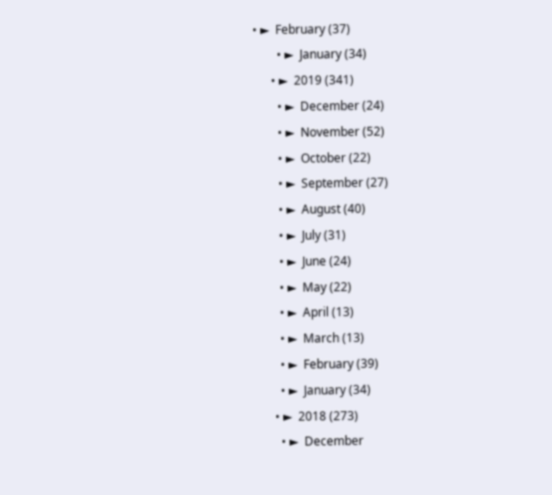• ►  February (37)
        • ►  January (34)
      • ►  2019 (341)
        • ►  December (24)
        • ►  November (52)
        • ►  October (22)
        • ►  September (27)
        • ►  August (40)
        • ►  July (31)
        • ►  June (24)
        • ►  May (22)
        • ►  April (13)
        • ►  March (13)
        • ►  February (39)
        • ►  January (34)
      • ►  2018 (273)
        • ►  December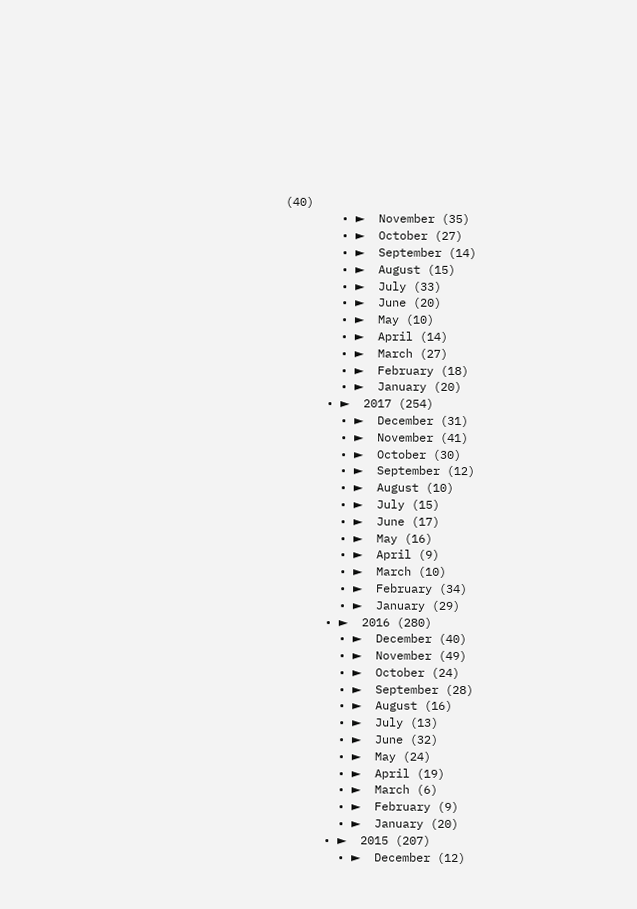(40)
        • ►  November (35)
        • ►  October (27)
        • ►  September (14)
        • ►  August (15)
        • ►  July (33)
        • ►  June (20)
        • ►  May (10)
        • ►  April (14)
        • ►  March (27)
        • ►  February (18)
        • ►  January (20)
      • ►  2017 (254)
        • ►  December (31)
        • ►  November (41)
        • ►  October (30)
        • ►  September (12)
        • ►  August (10)
        • ►  July (15)
        • ►  June (17)
        • ►  May (16)
        • ►  April (9)
        • ►  March (10)
        • ►  February (34)
        • ►  January (29)
      • ►  2016 (280)
        • ►  December (40)
        • ►  November (49)
        • ►  October (24)
        • ►  September (28)
        • ►  August (16)
        • ►  July (13)
        • ►  June (32)
        • ►  May (24)
        • ►  April (19)
        • ►  March (6)
        • ►  February (9)
        • ►  January (20)
      • ►  2015 (207)
        • ►  December (12)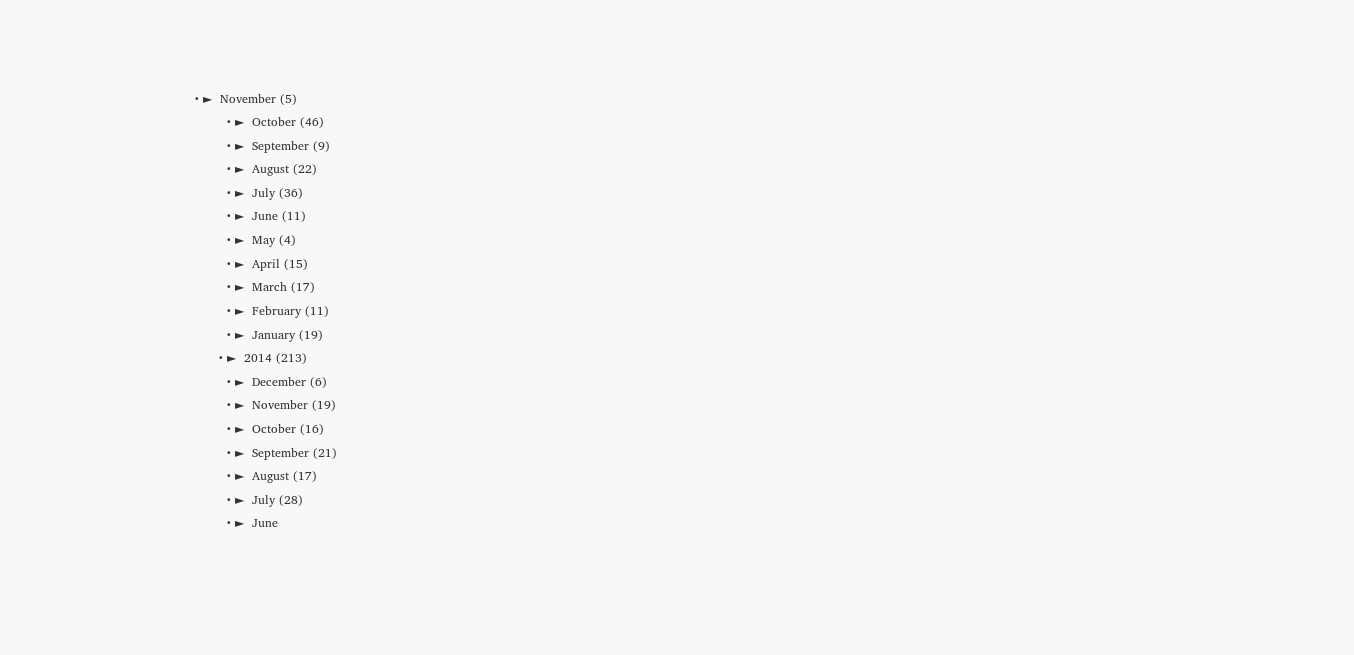• ►  November (5)
        • ►  October (46)
        • ►  September (9)
        • ►  August (22)
        • ►  July (36)
        • ►  June (11)
        • ►  May (4)
        • ►  April (15)
        • ►  March (17)
        • ►  February (11)
        • ►  January (19)
      • ►  2014 (213)
        • ►  December (6)
        • ►  November (19)
        • ►  October (16)
        • ►  September (21)
        • ►  August (17)
        • ►  July (28)
        • ►  June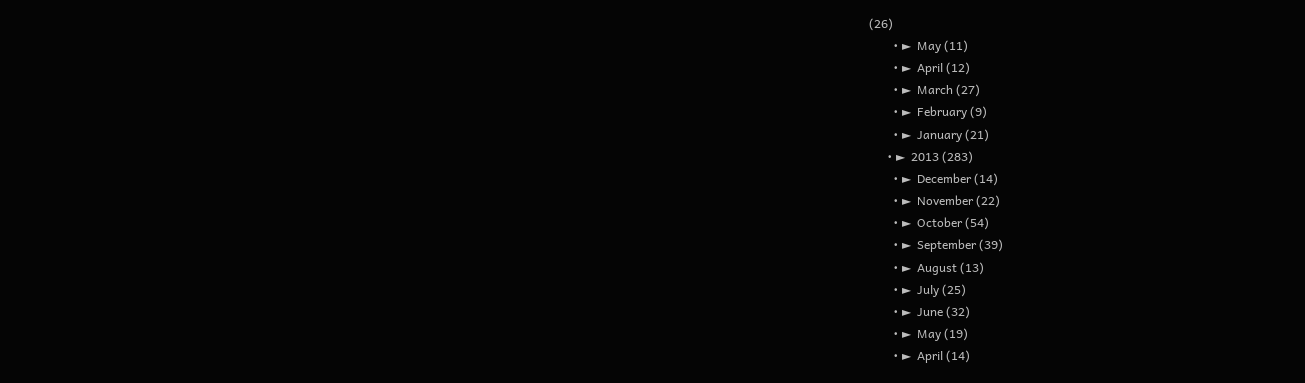(26)
        • ►  May (11)
        • ►  April (12)
        • ►  March (27)
        • ►  February (9)
        • ►  January (21)
      • ►  2013 (283)
        • ►  December (14)
        • ►  November (22)
        • ►  October (54)
        • ►  September (39)
        • ►  August (13)
        • ►  July (25)
        • ►  June (32)
        • ►  May (19)
        • ►  April (14)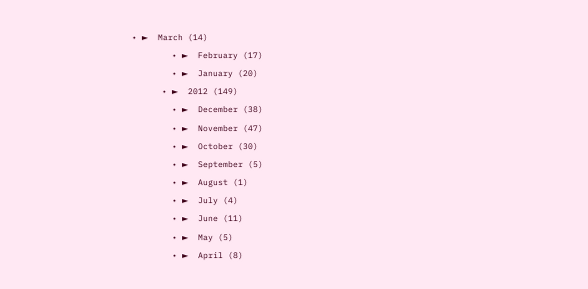• ►  March (14)
        • ►  February (17)
        • ►  January (20)
      • ►  2012 (149)
        • ►  December (38)
        • ►  November (47)
        • ►  October (30)
        • ►  September (5)
        • ►  August (1)
        • ►  July (4)
        • ►  June (11)
        • ►  May (5)
        • ►  April (8)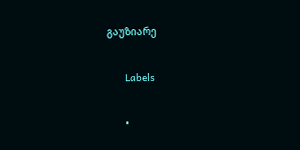გაუზიარე

      Labels

      •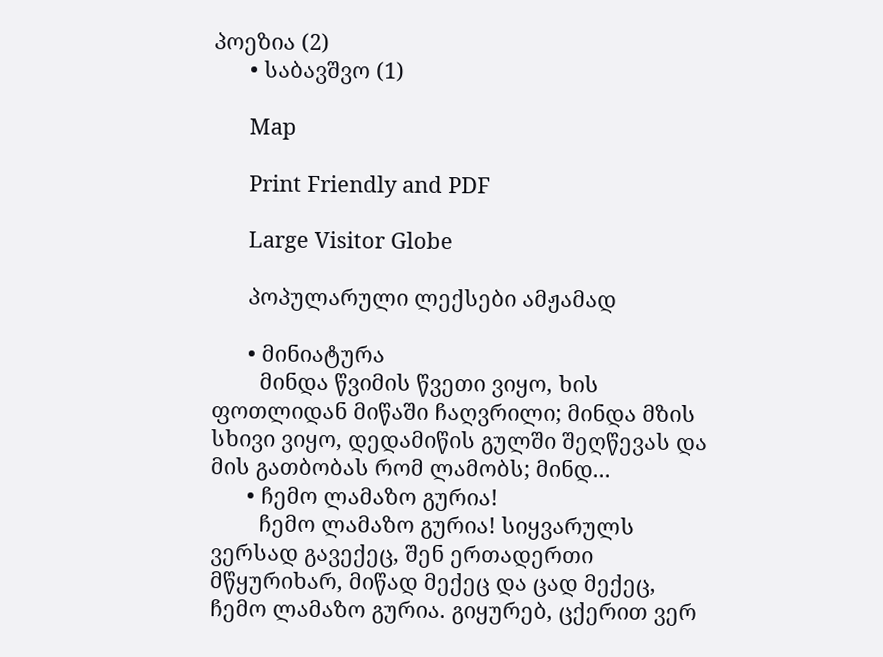პოეზია (2)
      • საბავშვო (1)

      Map

      Print Friendly and PDF

      Large Visitor Globe

      პოპულარული ლექსები ამჟამად

      • მინიატურა
        მინდა წვიმის წვეთი ვიყო, ხის ფოთლიდან მიწაში ჩაღვრილი; მინდა მზის სხივი ვიყო, დედამიწის გულში შეღწევას და მის გათბობას რომ ლამობს; მინდ...
      • ჩემო ლამაზო გურია!
        ჩემო ლამაზო გურია! სიყვარულს ვერსად გავექეც, შენ ერთადერთი მწყურიხარ, მიწად მექეც და ცად მექეც, ჩემო ლამაზო გურია. გიყურებ, ცქერით ვერ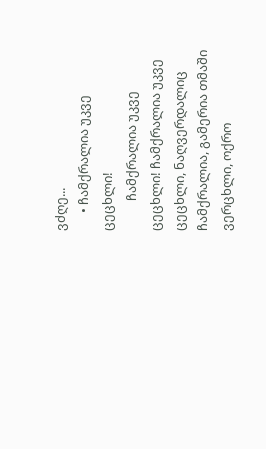ვძღე...
      • ჩამქრალია უკვე ცეცხლი!
          ჩამქრალია უკვე ცეცხლი! ჩამქრალია უკვე ცეცხლი, ნაღვერდალიც ჩამქრალია, გამერია თმაში ვერცხლი, ოქრო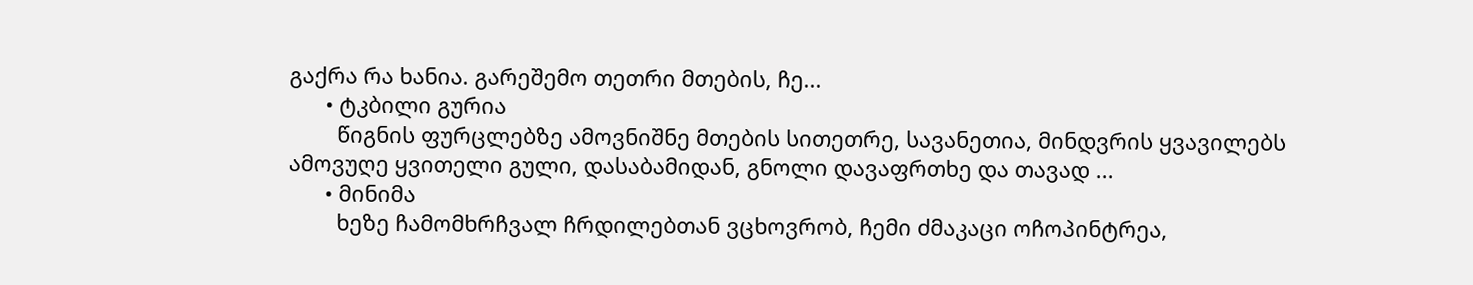გაქრა რა ხანია. გარეშემო თეთრი მთების, ჩე...
      • ტკბილი გურია
        წიგნის ფურცლებზე ამოვნიშნე მთების სითეთრე, სავანეთია, მინდვრის ყვავილებს ამოვუღე ყვითელი გული, დასაბამიდან, გნოლი დავაფრთხე და თავად ...
      • მინიმა
        ხეზე ჩამომხრჩვალ ჩრდილებთან ვცხოვრობ, ჩემი ძმაკაცი ოჩოპინტრეა,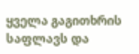ყველა გაგითხრის საფლავს და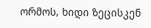ორმოს, ხიდი ზეცისკენ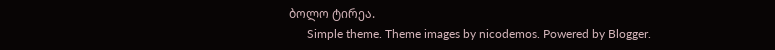ბოლო ტირეა.
      Simple theme. Theme images by nicodemos. Powered by Blogger.